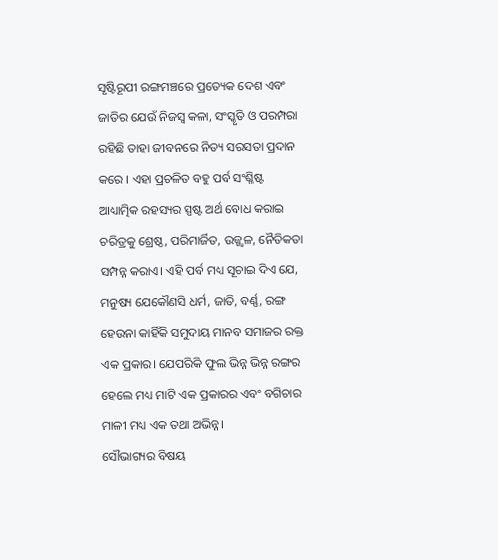ସୃଷ୍ଟିରୂପୀ ରଙ୍ଗମଞ୍ଚରେ ପ୍ରତ୍ୟେକ ଦେଶ ଏବଂ ଜାତିର ଯେଉଁ ନିଜସ୍ବ କଳା, ସଂସ୍କୃତି ଓ ପରମ୍ପରା ରହିଛି ତାହା ଜୀବନରେ ନିତ୍ୟ ସରସତା ପ୍ରଦାନ କରେ । ଏହା ପ୍ରଚଳିତ ବହୁ ପର୍ବ ସଂଶ୍ଳିଷ୍ଟ ଆଧ୍ୟାତ୍ମିକ ରହସ୍ୟର ସ୍ପଷ୍ଟ ଅର୍ଥ ବୋଧ କରାଇ ଚରିତ୍ରକୁ ଶ୍ରେଷ୍ଠ, ପରିମାର୍ଜିତ, ଉଜ୍ଜ୍ୱଳ, ନୈତିକତା ସମ୍ପନ୍ନ କରାଏ। ଏହି ପର୍ବ ମଧ୍ୟ ସୂଚାଇ ଦିଏ ଯେ, ମନୁଷ୍ୟ ଯେକୌଣସି ଧର୍ମ, ଜାତି, ବର୍ଣ୍ଣ, ରଙ୍ଗ ହେଉନା କାହିଁକି ସମୁଦାୟ ମାନବ ସମାଜର ରକ୍ତ ଏକ ପ୍ରକାର। ଯେପରିକି ଫୁଲ ଭିନ୍ନ ଭିନ୍ନ ରଙ୍ଗର ହେଲେ ମଧ୍ୟ ମାଟି ଏକ ପ୍ରକାରର ଏବଂ ବଗିଚାର ମାଳୀ ମଧ୍ୟ ଏକ ତଥା ଅଭିନ୍ନ।
ସୌଭାଗ୍ୟର ବିଷୟ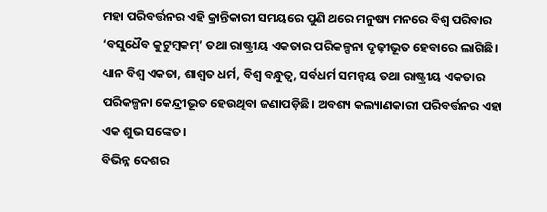ମହା ପରିବର୍ତ୍ତନର ଏହି କ୍ରାନ୍ତିକାରୀ ସମୟରେ ପୁଣି ଥରେ ମନୁଷ୍ୟ ମନରେ ବିଶ୍ୱ ପରିବାର ‘ବସୁଧୈବ କୁଟୁମ୍ବକମ୍’ ତଥା ରାଷ୍ଟ୍ରୀୟ ଏକତାର ପରିକଳ୍ପନା ଦୃଢ଼ୀଭୂତ ହେବାରେ ଲାଗିଛି। ଧ୍ୟାନ ବିଶ୍ୱ ଏକତା, ଶାଶ୍ୱତ ଧର୍ମ, ବିଶ୍ୱ ବନ୍ଧୁତ୍ୱ, ସର୍ବଧର୍ମ ସମନ୍ବୟ ତଥା ରାଷ୍ଟ୍ରୀୟ ଏକତାର ପରିକଳ୍ପନା କେନ୍ଦ୍ରୀଭୂତ ହେଉଥିବା ଜଣାପଡ଼ିଛି। ଅବଶ୍ୟ କଲ୍ୟାଣକାରୀ ପରିବର୍ତ୍ତନର ଏହା ଏକ ଶୁଭ ସଙ୍କେତ।
ବିଭିନ୍ନ ଦେଶର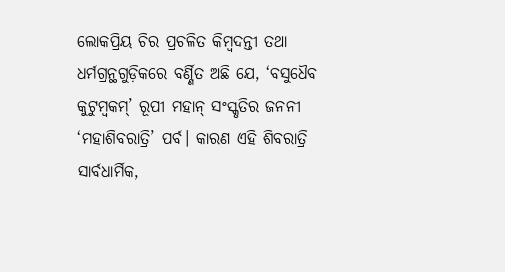ଲୋକପ୍ରିୟ ଚିର ପ୍ରଚଳିତ କିମ୍ବଦନ୍ତୀ ତଥା ଧର୍ମଗ୍ରନ୍ଥଗୁଡ଼ିକରେ ବର୍ଣ୍ଣିତ ଅଛି ଯେ, ‘ବସୁଧୈବ କୁଟୁମ୍ବକମ୍’ ରୂପୀ ମହାନ୍ ସଂସ୍କୃତିର ଜନନୀ ‘ମହାଶିବରାତ୍ରି’ ପର୍ବ। କାରଣ ଏହି ଶିବରାତ୍ରି ସାର୍ବଧାର୍ମିକ,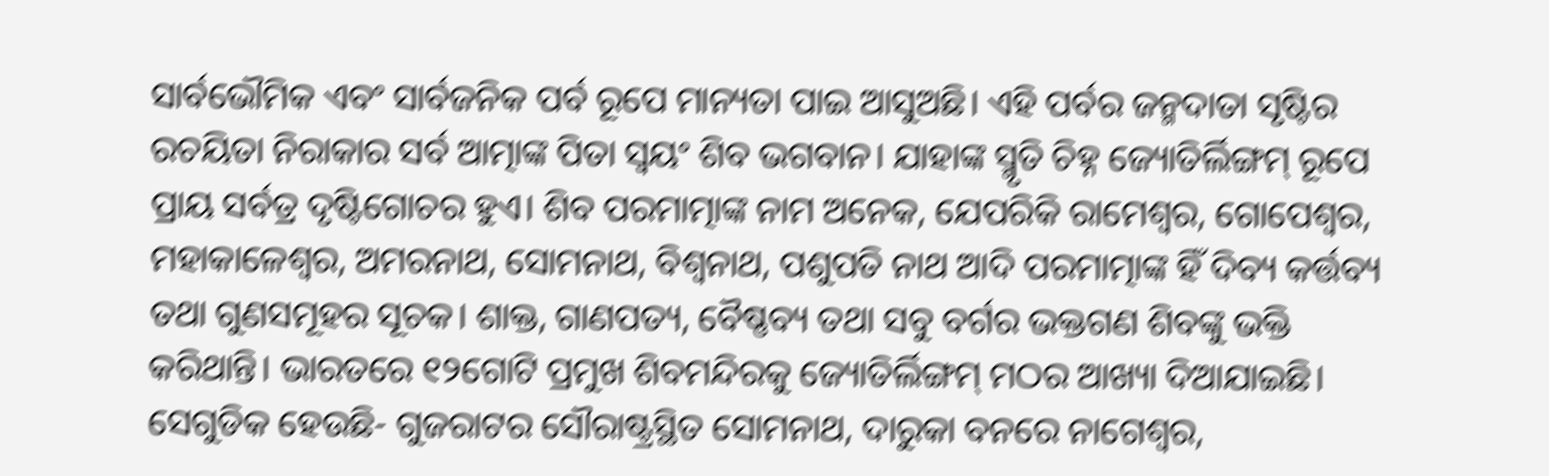ସାର୍ବଭୌମିକ ଏବଂ ସାର୍ବଜନିକ ପର୍ବ ରୂପେ ମାନ୍ୟତା ପାଇ ଆସୁଅଛି। ଏହି ପର୍ବର ଜନ୍ମଦାତା ସୃଷ୍ଟିର ରଚୟିତା ନିରାକାର ସର୍ବ ଆତ୍ମାଙ୍କ ପିତା ସ୍ବୟଂ ଶିବ ଭଗବାନ। ଯାହାଙ୍କ ସ୍ମୃତି ଚିହ୍ନ ଜ୍ୟୋତିର୍ଲିଙ୍ଗମ୍ ରୂପେ ପ୍ରାୟ ସର୍ବତ୍ର ଦୃଷ୍ଟିଗୋଚର ହୁଏ। ଶିବ ପରମାତ୍ମାଙ୍କ ନାମ ଅନେକ, ଯେପରିକି ରାମେଶ୍ୱର, ଗୋପେଶ୍ୱର, ମହାକାଳେଶ୍ୱର, ଅମରନାଥ, ସୋମନାଥ, ବିଶ୍ୱନାଥ, ପଶୁପତି ନାଥ ଆଦି ପରମାତ୍ମାଙ୍କ ହିଁ ଦିବ୍ୟ କର୍ତ୍ତବ୍ୟ ତଥା ଗୁଣସମୂହର ସୂଚକ। ଶାକ୍ତ, ଗାଣପତ୍ୟ, ବୈଷ୍ଣବ୍ୟ ତଥା ସବୁ ବର୍ଗର ଭକ୍ତଗଣ ଶିବଙ୍କୁ ଭକ୍ତି କରିଥାନ୍ତି। ଭାରତରେ ୧୨ଗୋଟି ପ୍ରମୁଖ ଶିବମନ୍ଦିରକୁ ଜ୍ୟୋତିର୍ଲିଙ୍ଗମ୍ ମଠର ଆଖ୍ୟା ଦିଆଯାଇଛି। ସେଗୁଡିକ ହେଉଛି- ଗୁଜରାଟର ସୌରାଷ୍ଟ୍ରସ୍ଥିତ ସୋମନାଥ, ଦାରୁକା ବନରେ ନାଗେଶ୍ୱର,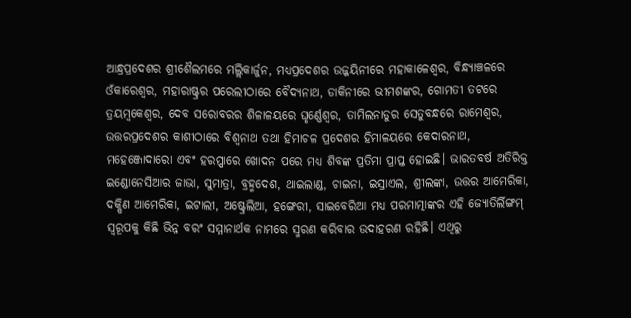ଆନ୍ଧ୍ରପ୍ରଦେଶର ଶ୍ରୀଶୈଲମରେ ମଲ୍ଲିକାର୍ଜୁନ, ମଧ୍ୟପ୍ରଦେଶର ଉଜ୍ଜୟିନୀରେ ମହାକାଳେଶ୍ୱର, ବିନ୍ଧ୍ୟାଞ୍ଚଳରେ ଓଁକାରେଶ୍ୱର, ମହାରାଷ୍ଟ୍ରର ପରେଲୀଠାରେ ବୈଦ୍ୟନାଥ, ଡାକିନୀରେ ଭୀମଶଙ୍କର, ଗୋମତୀ ତଟରେ ତ୍ରୟମ୍ବକେଶ୍ୱର, ଦେବ ସରୋବରର ଶିଳାଳୟରେ ଘୃର୍ଣ୍ଣେଶ୍ୱର, ତାମିଲନାଡୁର ସେତୁବନ୍ଧରେ ରାମେଶ୍ୱର, ଉତ୍ତରପ୍ରଦେଶର କାଶୀଠାରେ ବିଶ୍ୱନାଥ ତଥା ହିମାଚଳ ପ୍ରଦେଶର ହିମାଳୟରେ କେଦାରନାଥ, ମହେଞ୍ଜୋଦାରୋ ଏବଂ ହରପ୍ପାରେ ଖୋଦନ ପରେ ମଧ୍ୟ ଶିବଙ୍କ ପ୍ରତିମା ପ୍ରାପ୍ତ ହୋଇଛି। ଭାରତବର୍ଷ ଅତିରିକ୍ତ ଇଣ୍ଡୋନେସିଆର ଜାଭା, ସୁମାତ୍ରା, ବ୍ରହ୍ମଦେଶ, ଥାଇଲାଣ୍ଡ, ଚାଇନା, ଇସ୍ରାଏଲ, ଶ୍ରୀଲଙ୍କା, ଉତ୍ତର ଆମେରିକା, ଦକ୍ଷିଣ ଆମେରିକା, ଇଟାଲୀ, ଅଷ୍ଟ୍ରେଲିଆ, ହଙ୍ଗେରୀ, ସାଇବେରିଆ ମଧ୍ୟ ପରମାତ୍ମାଙ୍କର ଏହି ଜ୍ୟୋତିର୍ଲିଙ୍ଗମ୍ ସ୍ବରୂପକୁ କିଛି ଭିନ୍ନ ବରଂ ସମ୍ମାନାର୍ଥକ ନାମରେ ସ୍ମରଣ କରିବାର ଉଦାହରଣ ରହିଛି। ଏଥିରୁ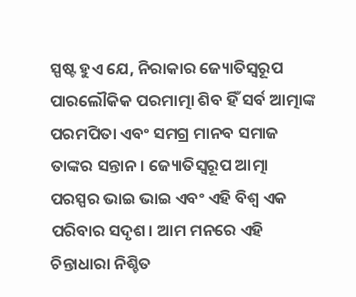ସ୍ପଷ୍ଟ ହୁଏ ଯେ, ନିରାକାର ଜ୍ୟୋତିସ୍ବରୂପ ପାରଲୌକିକ ପରମାତ୍ମା ଶିବ ହିଁ ସର୍ବ ଆତ୍ମାଙ୍କ ପରମପିତା ଏବଂ ସମଗ୍ର ମାନବ ସମାଜ ତାଙ୍କର ସନ୍ତାନ। ଜ୍ୟୋତିସ୍ବରୂପ ଆତ୍ମା ପରସ୍ପର ଭାଇ ଭାଇ ଏବଂ ଏହି ବିଶ୍ୱ ଏକ ପରିବାର ସଦୃଶ। ଆମ ମନରେ ଏହି ଚିନ୍ତାଧାରା ନିଶ୍ଚିତ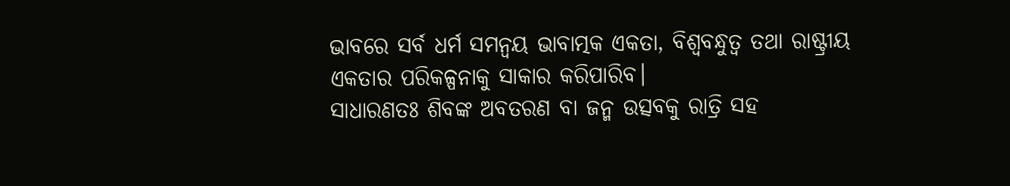ଭାବରେ ସର୍ବ ଧର୍ମ ସମନ୍ବୟ ଭାବାତ୍ମକ ଏକତା, ବିଶ୍ୱବନ୍ଧୁତ୍ୱ ତଥା ରାଷ୍ଟ୍ରୀୟ ଏକତାର ପରିକଳ୍ପନାକୁ ସାକାର କରିପାରିବ।
ସାଧାରଣତଃ ଶିବଙ୍କ ଅବତରଣ ବା ଜନ୍ମ ଉତ୍ସବକୁ ରାତ୍ରି ସହ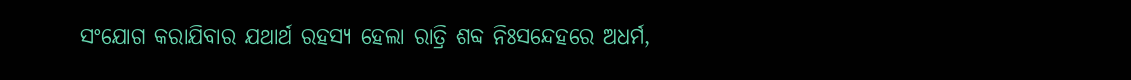ସଂଯୋଗ କରାଯିବାର ଯଥାର୍ଥ ରହସ୍ୟ ହେଲା ରାତ୍ରି ଶବ୍ଦ ନିଃସନ୍ଦେହରେ ଅଧର୍ମ,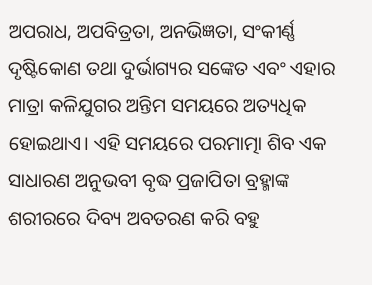ଅପରାଧ, ଅପବିତ୍ରତା, ଅନଭିଜ୍ଞତା, ସଂକୀର୍ଣ୍ଣ ଦୃଷ୍ଟିକୋଣ ତଥା ଦୁର୍ଭାଗ୍ୟର ସଙ୍କେତ ଏବଂ ଏହାର ମାତ୍ରା କଳିଯୁଗର ଅନ୍ତିମ ସମୟରେ ଅତ୍ୟଧିକ ହୋଇଥାଏ। ଏହି ସମୟରେ ପରମାତ୍ମା ଶିବ ଏକ ସାଧାରଣ ଅନୁଭବୀ ବୃଦ୍ଧ ପ୍ରଜାପିତା ବ୍ରହ୍ମାଙ୍କ ଶରୀରରେ ଦିବ୍ୟ ଅବତରଣ କରି ବହୁ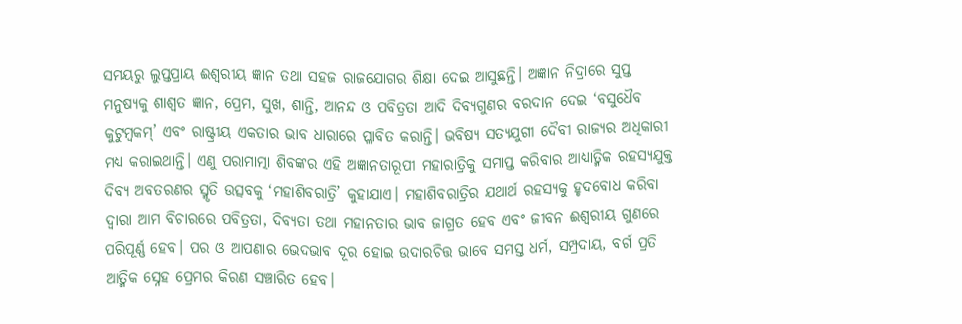ସମୟରୁ ଲୁପ୍ତପ୍ରାୟ ଈଶ୍ୱରୀୟ ଜ୍ଞାନ ତଥା ସହଜ ରାଜଯୋଗର ଶିକ୍ଷା ଦେଇ ଆସୁଛନ୍ତି। ଅଜ୍ଞାନ ନିଦ୍ରାରେ ସୁପ୍ତ ମନୁଷ୍ୟକୁ ଶାଶ୍ୱତ ଜ୍ଞାନ, ପ୍ରେମ, ସୁଖ, ଶାନ୍ତି, ଆନନ୍ଦ ଓ ପବିତ୍ରତା ଆଦି ଦିବ୍ୟଗୁଣର ବରଦାନ ଦେଇ ‘ବସୁଧୈବ କୁଟୁମ୍ବକମ୍’ ଏବଂ ରାଷ୍ଟ୍ରୀୟ ଏକତାର ଭାବ ଧାରାରେ ପ୍ଳାବିତ କରାନ୍ତି। ଭବିଷ୍ୟ ସତ୍ୟଯୁଗୀ ଦୈବୀ ରାଜ୍ୟର ଅଧିକାରୀ ମଧ୍ୟ କରାଇଥାନ୍ତି। ଏଣୁ ପରାମାତ୍ମା ଶିବଙ୍କର ଏହି ଅଜ୍ଞାନତାରୂପୀ ମହାରାତ୍ରିକୁ ସମାପ୍ତ କରିବାର ଆଧ୍ୟାତ୍ମିକ ରହସ୍ୟଯୁକ୍ତ ଦିବ୍ୟ ଅବତରଣର ସ୍ମୃତି ଉତ୍ସବକୁ ‘ମହାଶିବରାତ୍ରି’ କୁହାଯାଏ। ମହାଶିବରାତ୍ରିର ଯଥାର୍ଥ ରହସ୍ୟକୁ ହୃଦବୋଧ କରିବା ଦ୍ୱାରା ଆମ ବିଚାରରେ ପବିତ୍ରତା, ଦିବ୍ୟତା ତଥା ମହାନତାର ଭାବ ଜାଗ୍ରତ ହେବ ଏବଂ ଜୀବନ ଈଶ୍ୱରୀୟ ଗୁଣରେ ପରିପୂର୍ଣ୍ଣ ହେବ। ପର ଓ ଆପଣାର ଭେଦଭାବ ଦୂର ହୋଇ ଉଦାରଚିତ୍ତ ଭାବେ ସମସ୍ତ ଧର୍ମ, ସମ୍ପ୍ରଦାୟ, ବର୍ଗ ପ୍ରତି ଆତ୍ମିକ ସ୍ନେହ ପ୍ରେମର କିରଣ ସଞ୍ଚାରିତ ହେବ।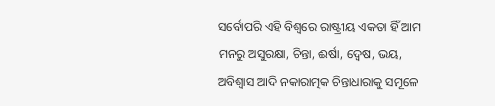ସର୍ବୋପରି ଏହି ବିଶ୍ୱରେ ରାଷ୍ଟ୍ରୀୟ ଏକତା ହିଁ ଆମ ମନରୁ ଅସୁରକ୍ଷା, ଚିନ୍ତା, ଈର୍ଷା, ଦ୍ୱେଷ, ଭୟ, ଅବିଶ୍ୱାସ ଆଦି ନକାରାତ୍ମକ ଚିନ୍ତାଧାରାକୁ ସମୂଳେ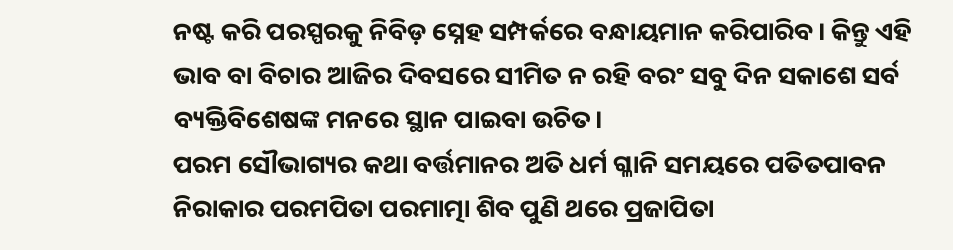ନଷ୍ଟ କରି ପରସ୍ପରକୁ ନିବିଡ଼ ସ୍ନେହ ସମ୍ପର୍କରେ ବନ୍ଧାୟମାନ କରିପାରିବ। କିନ୍ତୁ ଏହି ଭାବ ବା ବିଚାର ଆଜିର ଦିବସରେ ସୀମିତ ନ ରହି ବରଂ ସବୁ ଦିନ ସକାଶେ ସର୍ବ ବ୍ୟକ୍ତିବିଶେଷଙ୍କ ମନରେ ସ୍ଥାନ ପାଇବା ଉଚିତ।
ପରମ ସୌଭାଗ୍ୟର କଥା ବର୍ତ୍ତମାନର ଅତି ଧର୍ମ ଗ୍ଳାନି ସମୟରେ ପତିତପାବନ ନିରାକାର ପରମପିତା ପରମାତ୍ମା ଶିବ ପୁଣି ଥରେ ପ୍ରଜାପିତା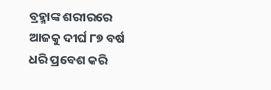ବ୍ରହ୍ମାଙ୍କ ଶରୀରରେ ଆଜକୁ ଦୀର୍ଘ ୮୭ ବର୍ଷ ଧରି ପ୍ରବେଶ କରି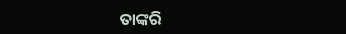ତାଙ୍କରି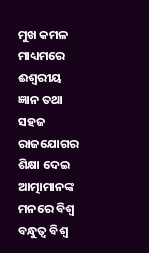ମୁଖ କମଳ ମାଧ୍ୟମରେ ଈଶ୍ୱରୀୟ ଜ୍ଞାନ ତଥା ସହଜ ରାଜଯୋଗର ଶିକ୍ଷା ଦେଇ ଆତ୍ମାମାନଙ୍କ ମନରେ ବିଶ୍ୱ ବନ୍ଧୁତ୍ୱ ବିଶ୍ୱ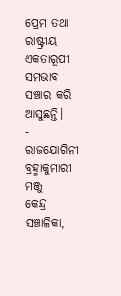ପ୍ରେମ ତଥା ରାଷ୍ଟ୍ରୀୟ ଏକତାରୂପୀ ସମଭାବ ସଞ୍ଚାର କରି ଆସୁଛନ୍ତି।
- ରାଜଯୋଗିନୀ ବ୍ରହ୍ମାକୁମାରୀ ମଞ୍ଜୁ
କେନ୍ଦ୍ର ସଞ୍ଚାଳିକା,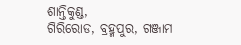ଶାନ୍ତିକୁଣ୍ଡ,
ଗିରିରୋଡ, ବ୍ରହ୍ମପୁର, ଗଞ୍ଜାମ